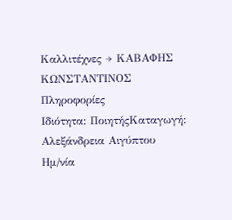Καλλιτέχνες → ΚΑΒΑΦΗΣ ΚΩΝΣΤΑΝΤΙΝΟΣ
Πληροφορίες
Ιδιότητα: ΠοιητήςΚαταγωγή: Αλεξάνδρεια Αιγύπτου
Ημ/νία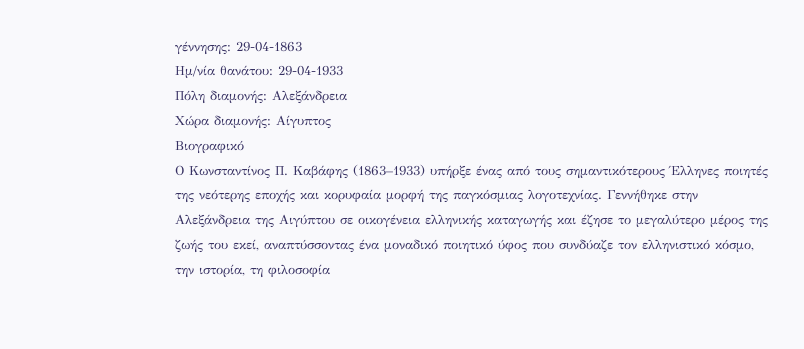γέννησης: 29-04-1863
Ημ/νία θανάτου: 29-04-1933
Πόλη διαμονής: Αλεξάνδρεια
Χώρα διαμονής: Αίγυπτος
Βιογραφικό
Ο Κωνσταντίνος Π. Καβάφης (1863–1933) υπήρξε ένας από τους σημαντικότερους Έλληνες ποιητές της νεότερης εποχής και κορυφαία μορφή της παγκόσμιας λογοτεχνίας. Γεννήθηκε στην Αλεξάνδρεια της Αιγύπτου σε οικογένεια ελληνικής καταγωγής και έζησε το μεγαλύτερο μέρος της ζωής του εκεί, αναπτύσσοντας ένα μοναδικό ποιητικό ύφος που συνδύαζε τον ελληνιστικό κόσμο, την ιστορία, τη φιλοσοφία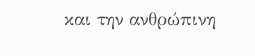και την ανθρώπινη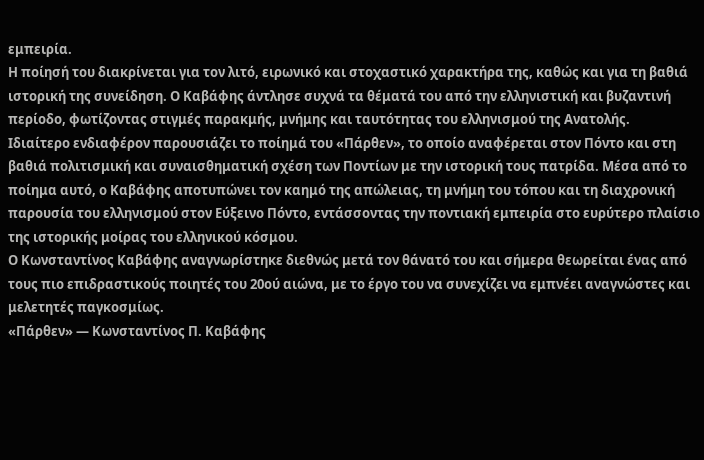εμπειρία.
Η ποίησή του διακρίνεται για τον λιτό, ειρωνικό και στοχαστικό χαρακτήρα της, καθώς και για τη βαθιά ιστορική της συνείδηση. Ο Καβάφης άντλησε συχνά τα θέματά του από την ελληνιστική και βυζαντινή περίοδο, φωτίζοντας στιγμές παρακμής, μνήμης και ταυτότητας του ελληνισμού της Ανατολής.
Ιδιαίτερο ενδιαφέρον παρουσιάζει το ποίημά του «Πάρθεν», το οποίο αναφέρεται στον Πόντο και στη βαθιά πολιτισμική και συναισθηματική σχέση των Ποντίων με την ιστορική τους πατρίδα. Μέσα από το ποίημα αυτό, ο Καβάφης αποτυπώνει τον καημό της απώλειας, τη μνήμη του τόπου και τη διαχρονική παρουσία του ελληνισμού στον Εύξεινο Πόντο, εντάσσοντας την ποντιακή εμπειρία στο ευρύτερο πλαίσιο της ιστορικής μοίρας του ελληνικού κόσμου.
Ο Κωνσταντίνος Καβάφης αναγνωρίστηκε διεθνώς μετά τον θάνατό του και σήμερα θεωρείται ένας από τους πιο επιδραστικούς ποιητές του 20ού αιώνα, με το έργο του να συνεχίζει να εμπνέει αναγνώστες και μελετητές παγκοσμίως.
«Πάρθεν» — Κωνσταντίνος Π. Καβάφης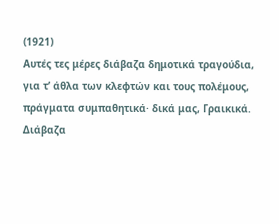(1921)
Αυτές τες μέρες διάβαζα δημοτικά τραγούδια,
για τ’ άθλα των κλεφτών και τους πολέμους,
πράγματα συμπαθητικά· δικά μας, Γραικικά.
Διάβαζα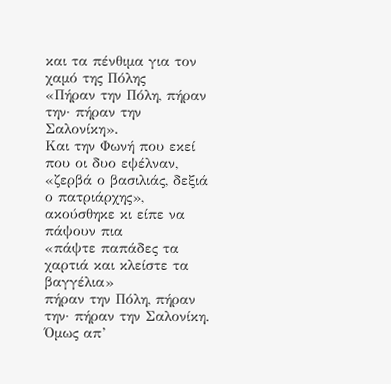και τα πένθιμα για τον χαμό της Πόλης
«Πήραν την Πόλη, πήραν την· πήραν την Σαλονίκη».
Και την Φωνή που εκεί που οι δυο εψέλναν,
«ζερβά ο βασιλιάς, δεξιά ο πατριάρχης»,
ακούσθηκε κι είπε να πάψουν πια
«πάψτε παπάδες τα χαρτιά και κλείστε τα βαγγέλια»
πήραν την Πόλη, πήραν την· πήραν την Σαλονίκη.
Όμως απ’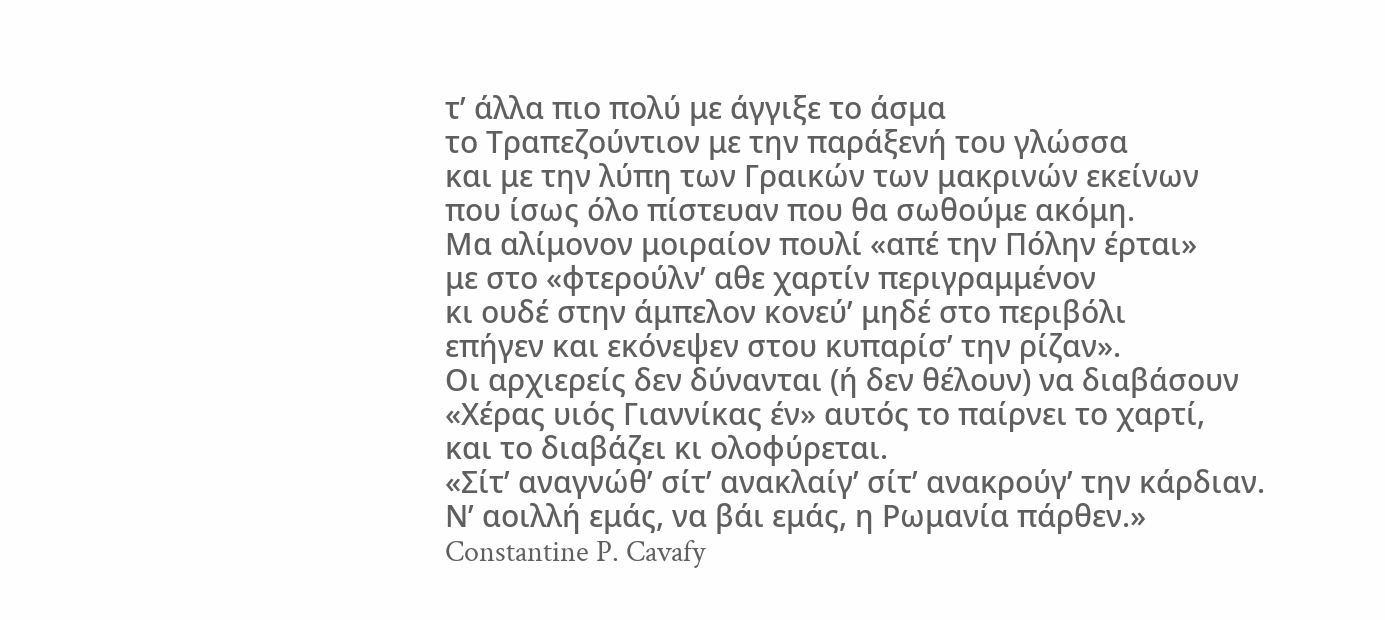τ’ άλλα πιο πολύ με άγγιξε το άσμα
το Τραπεζούντιον με την παράξενή του γλώσσα
και με την λύπη των Γραικών των μακρινών εκείνων
που ίσως όλο πίστευαν που θα σωθούμε ακόμη.
Μα αλίμονον μοιραίον πουλί «απέ την Πόλην έρται»
με στο «φτερούλν’ αθε χαρτίν περιγραμμένον
κι ουδέ στην άμπελον κονεύ’ μηδέ στο περιβόλι
επήγεν και εκόνεψεν στου κυπαρίσ’ την ρίζαν».
Οι αρχιερείς δεν δύνανται (ή δεν θέλουν) να διαβάσουν
«Χέρας υιός Γιαννίκας έν» αυτός το παίρνει το χαρτί,
και το διαβάζει κι ολοφύρεται.
«Σίτ’ αναγνώθ’ σίτ’ ανακλαίγ’ σίτ’ ανακρούγ’ την κάρδιαν.
Ν’ αοιλλή εμάς, να βάι εμάς, η Ρωμανία πάρθεν.»
Constantine P. Cavafy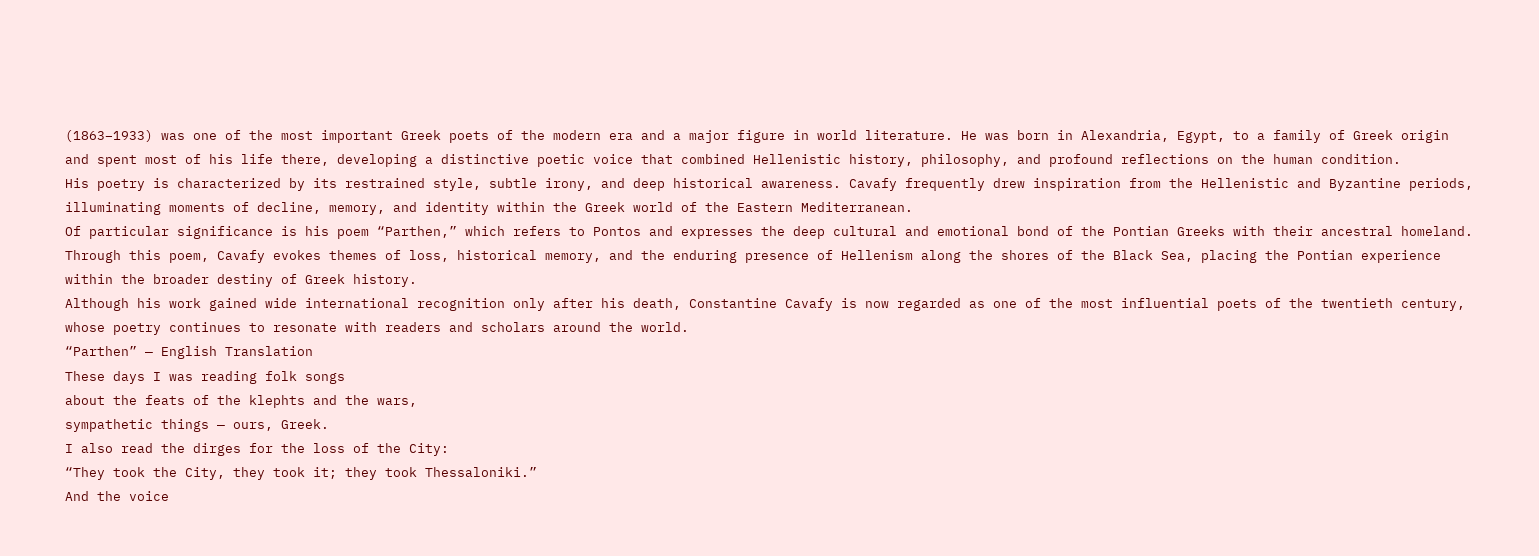(1863–1933) was one of the most important Greek poets of the modern era and a major figure in world literature. He was born in Alexandria, Egypt, to a family of Greek origin and spent most of his life there, developing a distinctive poetic voice that combined Hellenistic history, philosophy, and profound reflections on the human condition.
His poetry is characterized by its restrained style, subtle irony, and deep historical awareness. Cavafy frequently drew inspiration from the Hellenistic and Byzantine periods, illuminating moments of decline, memory, and identity within the Greek world of the Eastern Mediterranean.
Of particular significance is his poem “Parthen,” which refers to Pontos and expresses the deep cultural and emotional bond of the Pontian Greeks with their ancestral homeland. Through this poem, Cavafy evokes themes of loss, historical memory, and the enduring presence of Hellenism along the shores of the Black Sea, placing the Pontian experience within the broader destiny of Greek history.
Although his work gained wide international recognition only after his death, Constantine Cavafy is now regarded as one of the most influential poets of the twentieth century, whose poetry continues to resonate with readers and scholars around the world.
“Parthen” — English Translation
These days I was reading folk songs
about the feats of the klephts and the wars,
sympathetic things — ours, Greek.
I also read the dirges for the loss of the City:
“They took the City, they took it; they took Thessaloniki.”
And the voice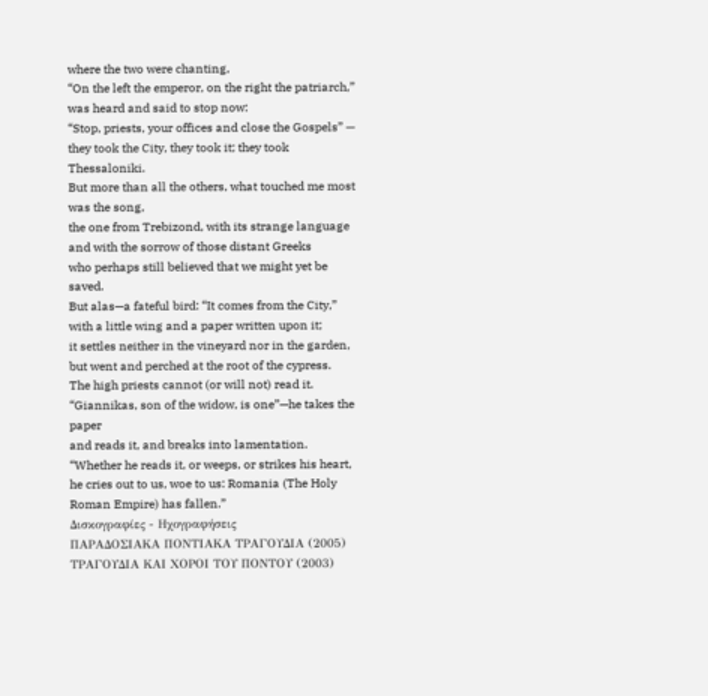where the two were chanting,
“On the left the emperor, on the right the patriarch,”
was heard and said to stop now:
“Stop, priests, your offices and close the Gospels” —
they took the City, they took it; they took Thessaloniki.
But more than all the others, what touched me most was the song,
the one from Trebizond, with its strange language
and with the sorrow of those distant Greeks
who perhaps still believed that we might yet be saved.
But alas—a fateful bird: “It comes from the City,”
with a little wing and a paper written upon it;
it settles neither in the vineyard nor in the garden,
but went and perched at the root of the cypress.
The high priests cannot (or will not) read it.
“Giannikas, son of the widow, is one”—he takes the paper
and reads it, and breaks into lamentation.
“Whether he reads it, or weeps, or strikes his heart,
he cries out to us, woe to us: Romania (The Holy Roman Empire) has fallen.”
Δισκογραφίες - Ηχογραφήσεις
ΠΑΡΑΔΟΣΙΑΚΑ ΠΟΝΤΙΑΚΑ ΤΡΑΓΟΥΔΙΑ (2005)
ΤΡΑΓΟΥΔΙΑ ΚΑΙ ΧΟΡΟΙ ΤΟΥ ΠΟΝΤΟΥ (2003)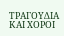ΤΡΑΓΟΥΔΙΑ ΚΑΙ ΧΟΡΟΙ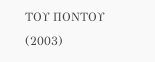ΤΟΥ ΠΟΝΤΟΥ (2003)